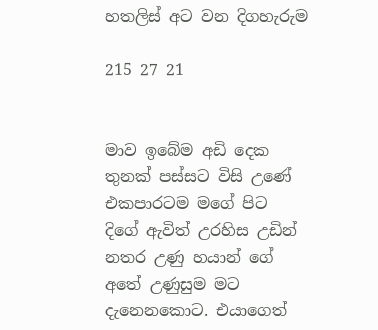හතලිස් අට වන දිගහැරුම

215 27 21


මාව ඉබේම අඩි දෙක තුනක් පස්සට විසි උණේ එකපාරටම මගේ පිට දිගේ ඇවිත් උරහිස උඩින් නතර උණු හයාන් ගේ අතේ උණුසුම මට දැනෙනකොට. එයාගෙත්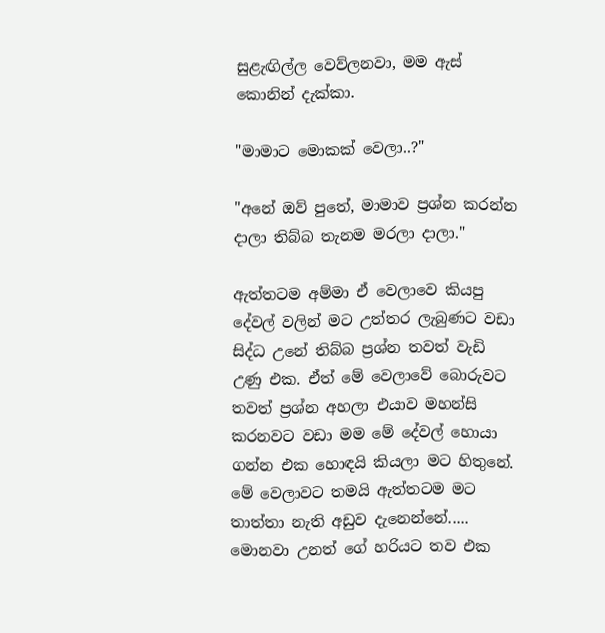සුළැඟිල්ල වෙව්ලනවා, මම ඇස් කොනින් දැක්කා.

"මාමාට මොකක් වෙලා..?"

"අනේ ඔව් පුතේ, මාමාව ප්‍රශ්න කරන්න දාලා තිබ්බ තැනම මරලා දාලා."

ඇත්තටම අම්මා ඒ වෙලාවෙ කියපු දේවල් වලින් මට උත්තර ලැබුණට වඩා සිද්ධ උනේ තිබ්බ ප්‍රශ්න තවත් වැඩි උණු එක. ඒත් මේ වෙලාවේ බොරුවට තවත් ප්‍රශ්න අහලා එයාව මහන්සි කරනවට වඩා මම මේ දේවල් හොයා ගන්න එක හොඳයි කියලා මට හිතුනේ. මේ වෙලාවට තමයි ඇත්තටම මට තාත්තා නැති අඩුව දැනෙන්නේ..... මොනවා උනත් ගේ හරියට තව එක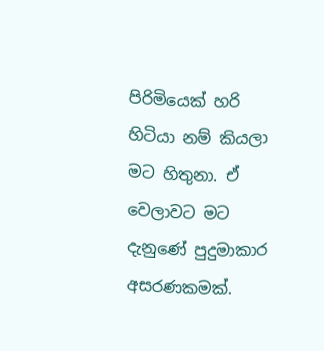පිරිමියෙක් හරි හිටියා නම් කියලා මට හිතුනා. ඒ වෙලාවට මට දැනුණේ පුදුමාකාර අසරණකමක්.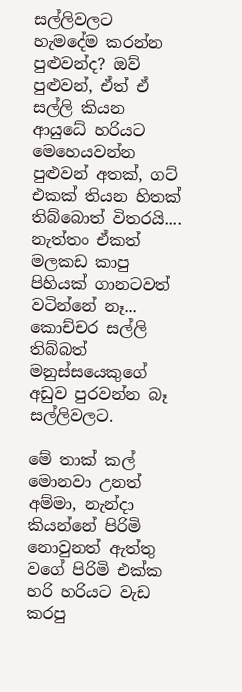සල්ලිවලට හැමදේම කරන්න පුළුවන්ද? ඔව් පුළුවන්, ඒත් ඒ සල්ලි කියන ආයුධේ හරියට මෙහෙයවන්න පුළුවන් අතක්, ගට් එකක් තියන හිතක් තිබ්බොත් විතරයි.... නැත්තං ඒකත් මලකඩ කාපු පිහියක් ගානටවත් වටින්නේ නෑ... කොච්චර සල්ලි තිබ්බත් මනුස්සයෙකුගේ අඩුව පුරවන්න බෑ සල්ලිවලට.

මේ තාක් කල් මොනවා උනත් අම්මා, නැන්දා කියන්නේ පිරිමි නොවුනත් ඇත්තු වගේ පිරිමි එක්ක හරි හරියට වැඩ කරපු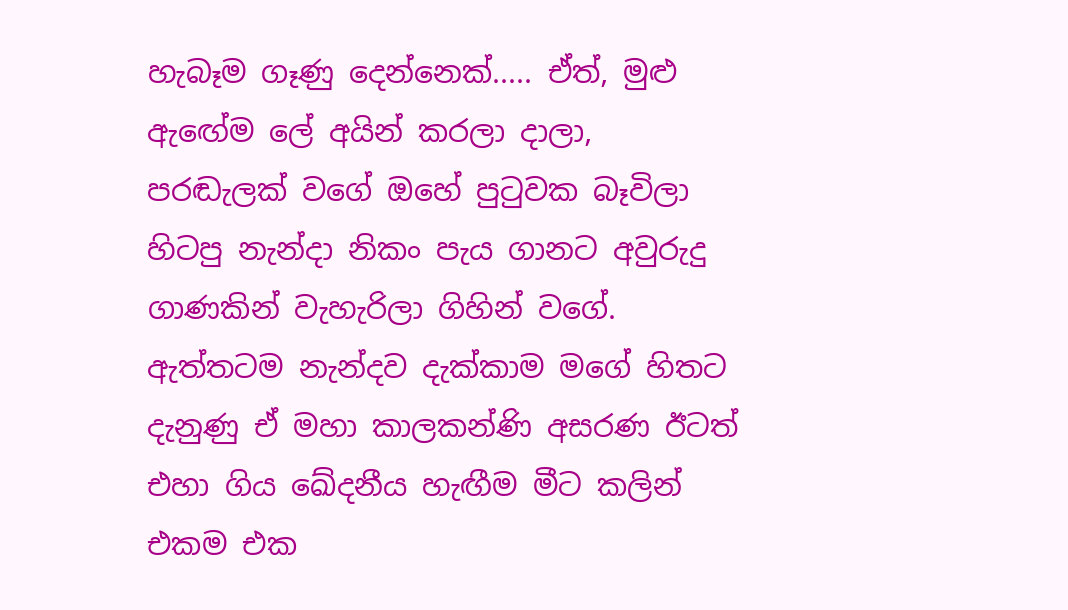හැබෑම ගෑණු දෙන්නෙක්..... ඒත්, මුළු ඇඟේම ලේ අයින් කරලා දාලා, පරඬැලක් වගේ ඔහේ පුටුවක බෑවිලා හිටපු නැන්දා නිකං පැය ගානට අවුරුදු ගාණකින් වැහැරිලා ගිහින් වගේ. ඇත්තටම නැන්දව දැක්කාම මගේ හිතට දැනුණු ඒ මහා කාලකන්ණි අසරණ ඊටත් එහා ගිය ඛේදනීය හැඟීම මීට කලින් එකම එක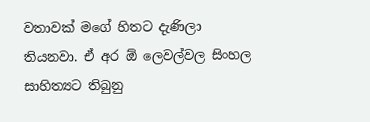වතාවක් මගේ හිතට දැණිලා තියනවා. ඒ අර ඕ ලෙවල්වල සිංහල සාහිත්‍යට තිබුනු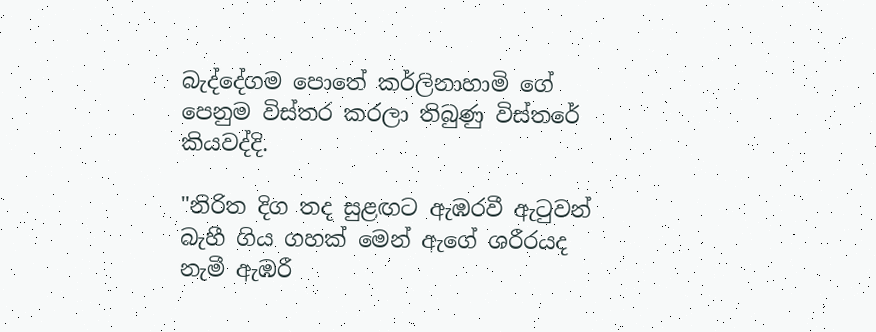බැද්දේගම පොතේ කර්ලිනාහාමි ගේ පෙනුම විස්තර කරලා තිබුණු විස්තරේ කියවද්දි.

"නිරිත දිග තද සුළඟට ඇඹරවී ඇටුවන් බැහී ගිය ගහක් මෙන් ඇගේ ශරීරයද නැමී ඇඹරී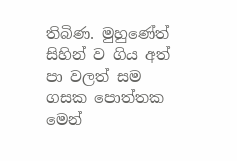තිබිණ. මුහුණේත් සිහින් ව ගිය අත් පා වලත් සම ගසක පොත්තක මෙන්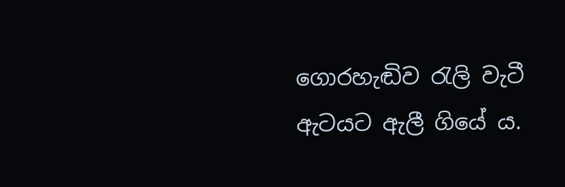ගොරහැඬිව රැලි වැටී ඇටයට ඇලී ගියේ ය.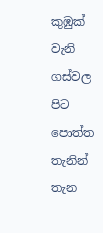කුඹුක් වැනි ගස්වල පිට පොත්ත තැනින් තැන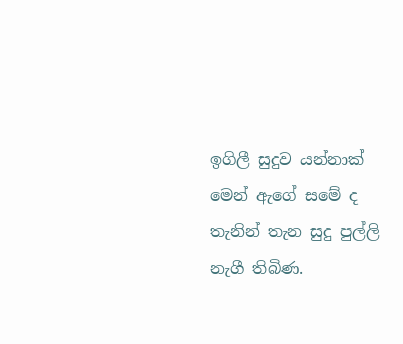ඉගිලී සුදුව යන්නාක් මෙන් ඇගේ සමේ ද තැනින් තැන සුදු පුල්ලි නැගී තිබිණ.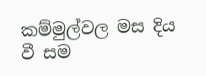කම්මුල්වල මස දිය වී සම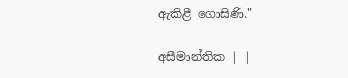ඇකිළී ගොසිණි."

අසීමාන්තික | |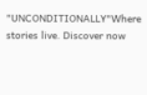"UNCONDITIONALLY"Where stories live. Discover now